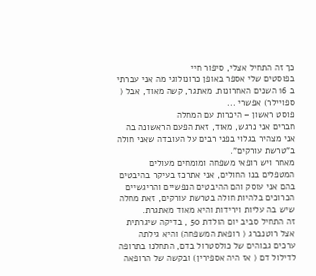כך זה התחיל אצלי, סיפור חיי
בפוסטים שלי אספר באופן כרונולוגי מה אני עברתי ב 16 השנים האחרונות. מאתגר, קשה מאוד, אבל ( ספויילר) אפשרי ...
פוסט ראשון – היכרות עם המחלה
חברים אני נרגש, מאוד, זאת הפעם הראשונה בה אני מצהיר בגלוי בפני רבים על העובדה שאני חולה ב"טרשת עורקים".
מאחר ויש רופאי משפחה ומומחים מעולים המטפלים בנו החולים, אני אתרכז בעיקר בהיבטים בהם אני עוסק והם ההיבטים הנפשיים והריגשיים הכרוכים בלהיות חולה בטרשת עורקים, זאת מחלה שיש בה עליות וירידות והיא מאוד מאתגרת.
זה התחיל סביב יום הולדת 50 , בדיקה שיגרתית אצל רוטנברג ( רופאת המשפחה) והיא גילתה ערכים גבוהים של כולסטרול בדם, התחלנו בתרופה לדילול דם ( אז היה אספירין) ובקשה של הרופאה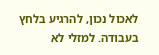לאכול נכון, להרגיע בלחץ בעבודה. למזלי לא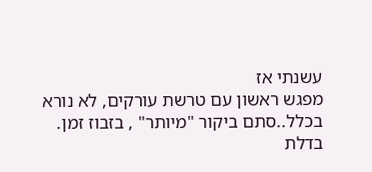עשנתי אז
מפגש ראשון עם טרשת עורקים, לא נורא בכלל..סתם ביקור "מיותר" , בזבוז זמן.
בדלת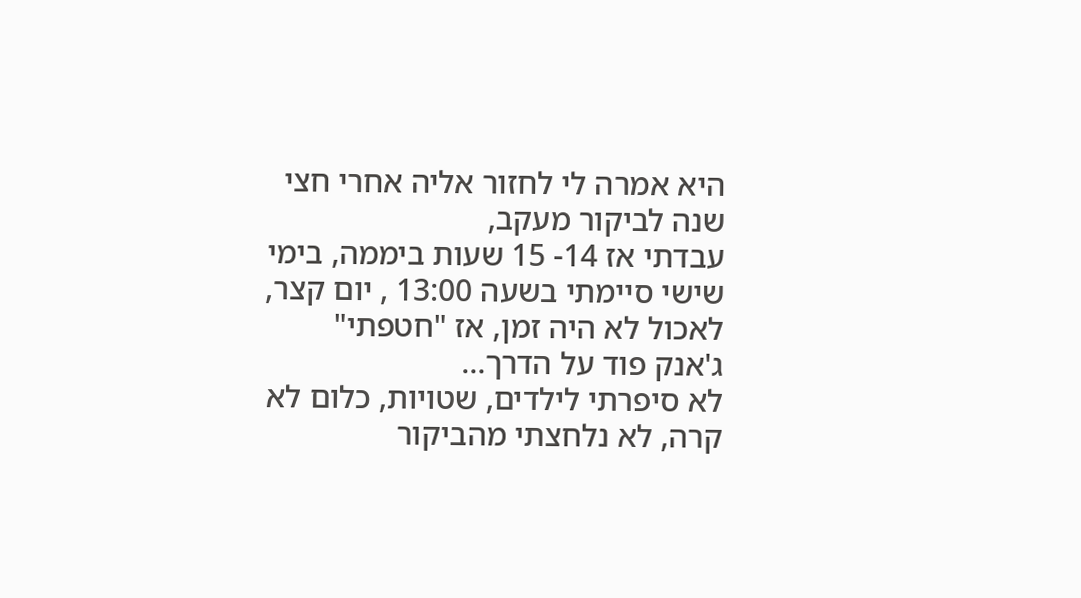היא אמרה לי לחזור אליה אחרי חצי שנה לביקור מעקב,
עבדתי אז 14- 15 שעות ביממה, בימי שישי סיימתי בשעה 13:00 , יום קצר, לאכול לא היה זמן, אז "חטפתי" ג'אנק פוד על הדרך…
לא סיפרתי לילדים, שטויות, כלום לא קרה, לא נלחצתי מהביקור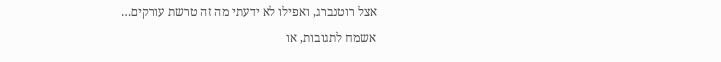אצל רוטנברג, ואפילו לא ידעתי מה זה טרשת עורקים…
אשמח לתגובות, או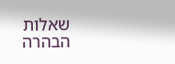שאלות הבהרה